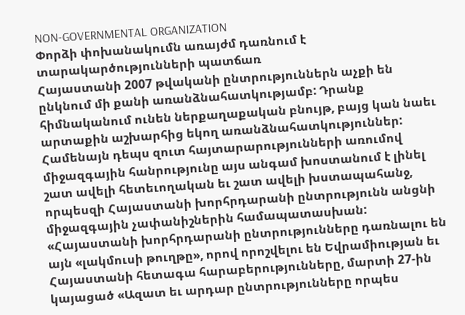NON-GOVERNMENTAL ORGANIZATION
Փորձի փոխանակումն առայժմ դառնում է տարակարծությունների պատճառ
Հայաստանի 2007 թվականի ընտրություններն աչքի են ընկնում մի քանի առանձնահատկությամբ: Դրանք հիմնականում ունեն ներքաղաքական բնույթ, բայց կան նաեւ արտաքին աշխարհից եկող առանձնահատկություններ: Համենայն դեպս զուտ հայտարարությունների առումով միջազգային հանրությունը այս անգամ խոստանում է լինել շատ ավելի հետեւողական եւ շատ ավելի խստապահանջ, որպեսզի Հայաստանի խորհրդարանի ընտրությունն անցնի միջազգային չափանիշներին համապատասխան: «Հայաստանի խորհրդարանի ընտրությունները դառնալու են այն «լակմուսի թուղթը», որով որոշվելու են Եվրամիության եւ Հայաստանի հետագա հարաբերությունները, մարտի 27-ին կայացած «Ազատ եւ արդար ընտրությունները որպես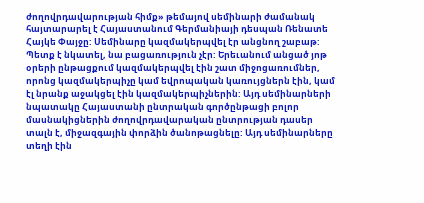ժողովրդավարության հիմք» թեմայով սեմինարի ժամանակ հայտարարել է Հայաստանում Գերմանիայի դեսպան Ռենատե Հայկե Փայջը: Սեմինարը կազմակերպվել էր անցնող շաբաթ: Պետք է նկատել, նա բացառություն չէր: Երեւանում անցած յոթ օրերի ընթացքում կազմակերպվել էին շատ միջոցառումներ, որոնց կազմակերպիչը կամ եվրոպական կառույցներն էին, կամ էլ նրանք աջակցել էին կազմակերպիչներին: Այդ սեմինարների նպատակը Հայաստանի ընտրական գործընթացի բոլոր մասնակիցներին ժողովրդավարական ընտրության դասեր տալն է, միջազգային փորձին ծանոթացնելը: Այդ սեմինարները տեղի էին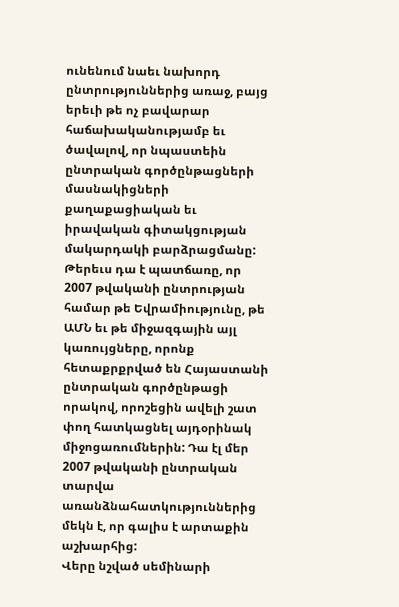ունենում նաեւ նախորդ ընտրություններից առաջ, բայց երեւի թե ոչ բավարար հաճախականությամբ եւ ծավալով, որ նպաստեին ընտրական գործընթացների մասնակիցների քաղաքացիական եւ իրավական գիտակցության մակարդակի բարձրացմանը: Թերեւս դա է պատճառը, որ 2007 թվականի ընտրության համար թե Եվրամիությունը, թե ԱՄՆ եւ թե միջազգային այլ կառույցները, որոնք հետաքրքրված են Հայաստանի ընտրական գործընթացի որակով, որոշեցին ավելի շատ փող հատկացնել այդօրինակ միջոցառումներին: Դա էլ մեր 2007 թվականի ընտրական տարվա առանձնահատկություններից մեկն է, որ գալիս է արտաքին աշխարհից:
Վերը նշված սեմինարի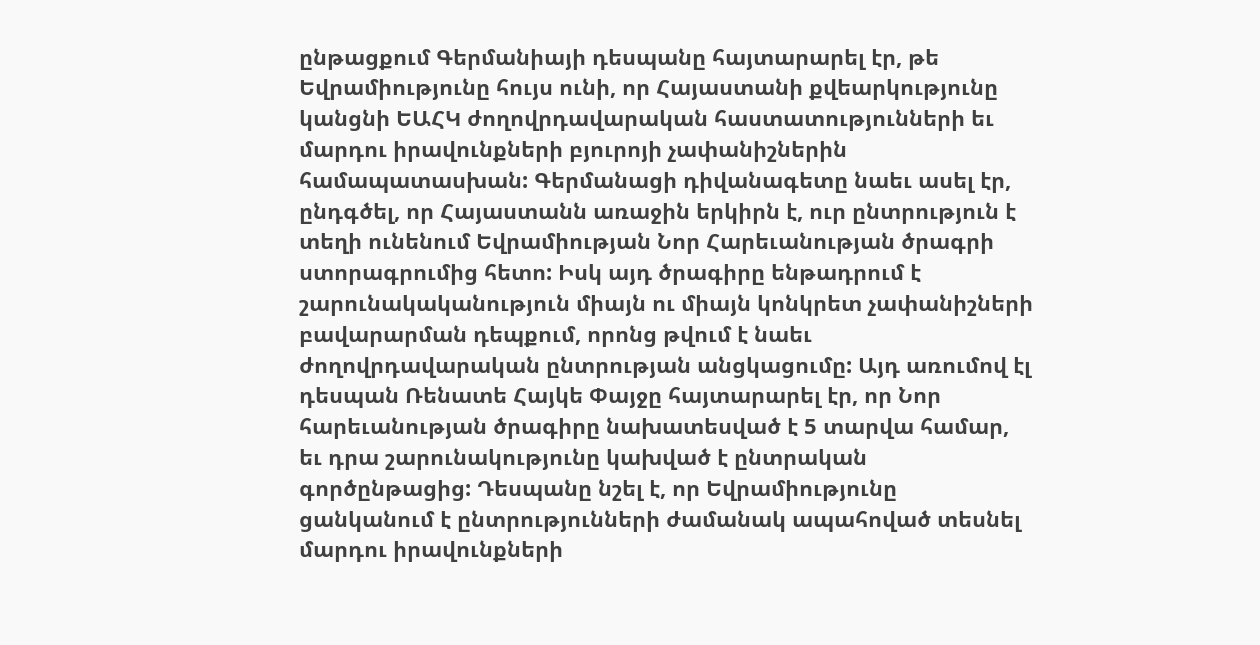ընթացքում Գերմանիայի դեսպանը հայտարարել էր, թե Եվրամիությունը հույս ունի, որ Հայաստանի քվեարկությունը կանցնի ԵԱՀԿ ժողովրդավարական հաստատությունների եւ մարդու իրավունքների բյուրոյի չափանիշներին համապատասխան: Գերմանացի դիվանագետը նաեւ ասել էր, ընդգծել, որ Հայաստանն առաջին երկիրն է, ուր ընտրություն է տեղի ունենում Եվրամիության Նոր Հարեւանության ծրագրի ստորագրումից հետո: Իսկ այդ ծրագիրը ենթադրում է շարունակականություն միայն ու միայն կոնկրետ չափանիշների բավարարման դեպքում, որոնց թվում է նաեւ ժողովրդավարական ընտրության անցկացումը: Այդ առումով էլ դեսպան Ռենատե Հայկե Փայջը հայտարարել էր, որ Նոր հարեւանության ծրագիրը նախատեսված է 5 տարվա համար, եւ դրա շարունակությունը կախված է ընտրական գործընթացից: Դեսպանը նշել է, որ Եվրամիությունը ցանկանում է ընտրությունների ժամանակ ապահոված տեսնել մարդու իրավունքների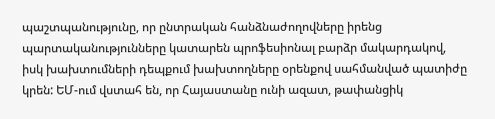պաշտպանությունը, որ ընտրական հանձնաժողովները իրենց պարտականությունները կատարեն պրոֆեսիոնալ բարձր մակարդակով, իսկ խախտումների դեպքում խախտողները օրենքով սահմանված պատիժը կրեն: ԵՄ-ում վստահ են, որ Հայաստանը ունի ազատ, թափանցիկ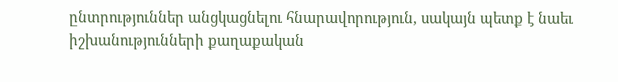ընտրություններ անցկացնելու հնարավորություն, սակայն պետք է նաեւ իշխանությունների քաղաքական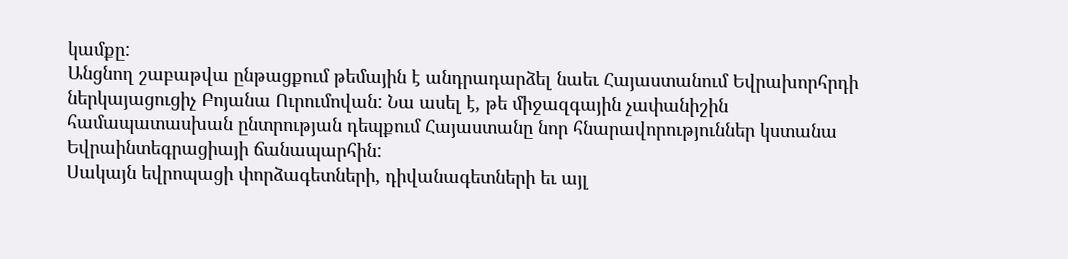կամքը:
Անցնող շաբաթվա ընթացքում թեմային է անդրադարձել նաեւ Հայաստանում Եվրախորհրդի ներկայացուցիչ Բոյանա Ուրումովան: Նա ասել է, թե միջազգային չափանիշին համապատասխան ընտրության դեպքում Հայաստանը նոր հնարավորություններ կստանա Եվրաինտեգրացիայի ճանապարհին:
Սակայն եվրոպացի փորձագետների, դիվանագետների եւ այլ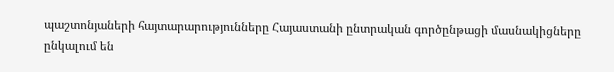պաշտոնյաների հայտարարությունները Հայաստանի ընտրական գործընթացի մասնակիցները ընկալում են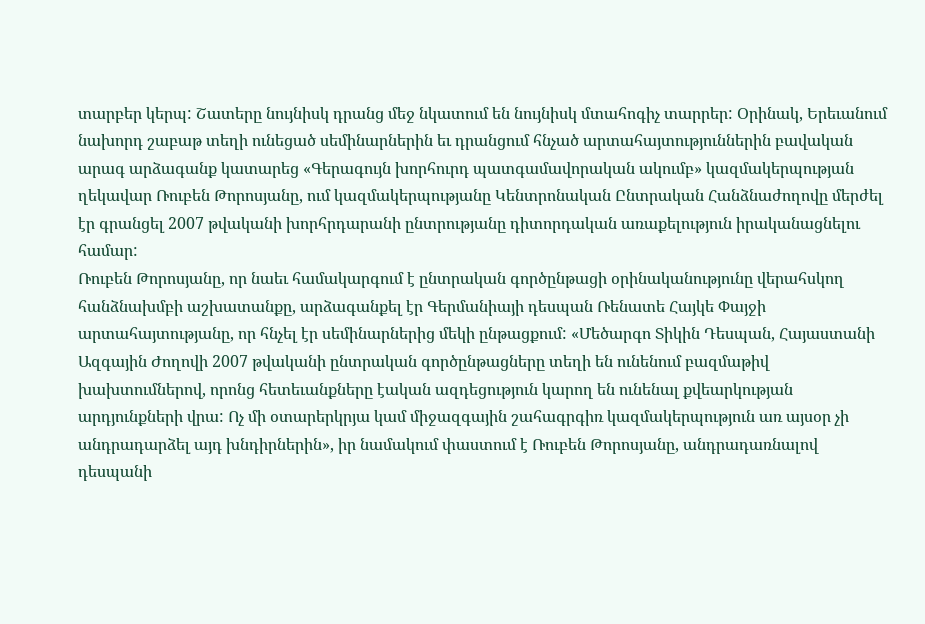տարբեր կերպ: Շատերը նույնիսկ դրանց մեջ նկատում են նույնիսկ մտահոգիչ տարրեր: Օրինակ, Երեւանում նախորդ շաբաթ տեղի ունեցած սեմինարներին եւ դրանցում հնչած արտահայտություններին բավական արագ արձագանք կատարեց «Գերագույն խորհուրդ պատգամավորական ակումբ» կազմակերպության ղեկավար Ռուբեն Թորոսյանը, ում կազմակերպությանը Կենտրոնական Ընտրական Հանձնաժողովը մերժել էր գրանցել 2007 թվականի խորհրդարանի ընտրությանը դիտորդական առաքելություն իրականացնելու համար:
Ռուբեն Թորոսյանը, որ նաեւ համակարգում է ընտրական գործընթացի օրինականությունը վերահսկող հանձնախմբի աշխատանքը, արձագանքել էր Գերմանիայի դեսպան Ռենատե Հայկե Փայջի արտահայտությանը, որ հնչել էր սեմինարներից մեկի ընթացքում: «Մեծարգո Տիկին Դեսպան, Հայաստանի Ազգային Ժողովի 2007 թվականի ընտրական գործընթացները տեղի են ունենում բազմաթիվ խախտումներով, որոնց հետեւանքները էական ազդեցություն կարող են ունենալ քվեարկության արդյունքների վրա: Ոչ մի օտարերկրյա կամ միջազգային շահագրգիռ կազմակերպություն առ այսօր չի անդրադարձել այդ խնդիրներին», իր նամակում փաստում է Ռուբեն Թորոսյանը, անդրադառնալով դեսպանի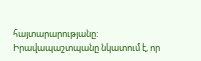հայտարարությանը: Իրավապաշտպանը նկատում է, որ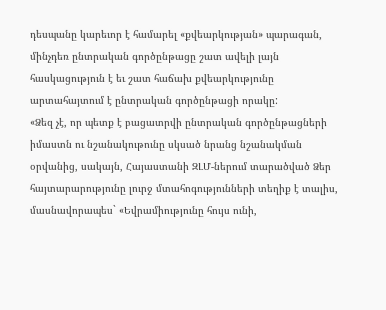դեսպանը կարեւոր է համարել «քվեարկության» պարագան, մինչդեռ ընտրական գործընթացը շատ ավելի լայն հասկացություն է եւ շատ հաճախ քվեարկությունը արտահայտում է ընտրական գործընթացի որակը:
«Ձեզ չէ, որ պետք է բացատրվի ընտրական գործընթացների իմաստն ու նշանակութունը սկսած նրանց նշանակման օրվանից, սակայն, Հայաստանի ԶԼՄ-ներում տարածված Ձեր հայտարարությունը լուրջ մտահոգությունների տեղիք է տալիս, մասնավորապես` «Եվրամիությունը հույս ունի,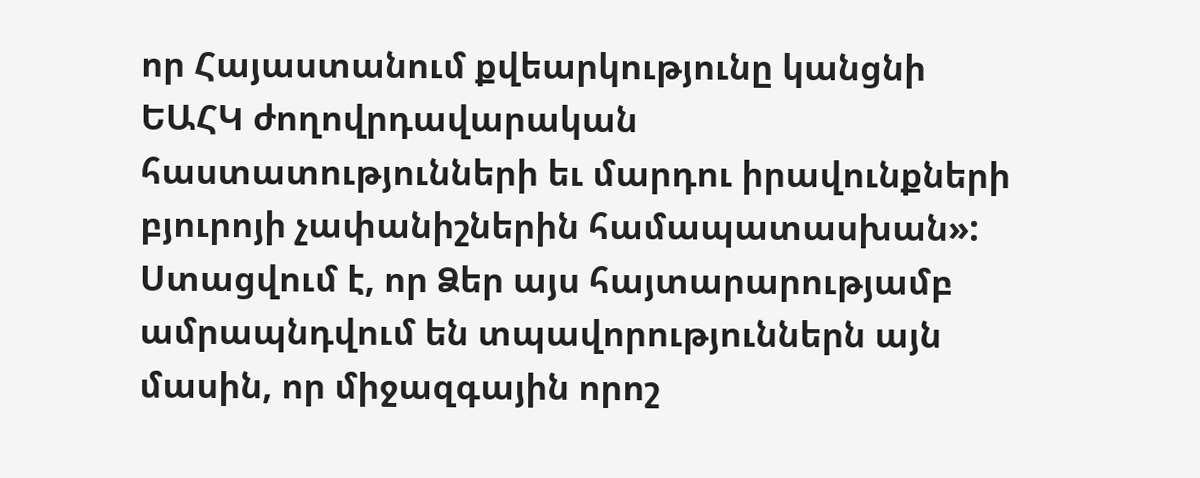որ Հայաստանում քվեարկությունը կանցնի ԵԱՀԿ ժողովրդավարական հաստատությունների եւ մարդու իրավունքների բյուրոյի չափանիշներին համապատասխան»: Ստացվում է, որ Ձեր այս հայտարարությամբ ամրապնդվում են տպավորություններն այն մասին, որ միջազգային որոշ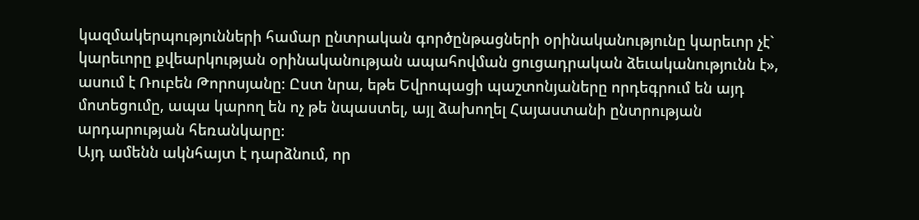կազմակերպությունների համար ընտրական գործընթացների օրինականությունը կարեւոր չէ` կարեւորը քվեարկության օրինականության ապահովման ցուցադրական ձեւականությունն է», ասում է Ռուբեն Թորոսյանը: Ըստ նրա, եթե Եվրոպացի պաշտոնյաները որդեգրում են այդ մոտեցումը, ապա կարող են ոչ թե նպաստել, այլ ձախողել Հայաստանի ընտրության արդարության հեռանկարը:
Այդ ամենն ակնհայտ է դարձնում, որ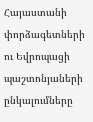Հայաստանի փորձագետների ու Եվրոպացի պաշտոնյաների ընկալումները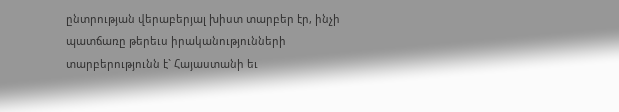ընտրության վերաբերյալ խիստ տարբեր էր, ինչի պատճառը թերեւս իրականությունների տարբերությունն է` Հայաստանի եւ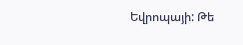Եվրոպայի: Թե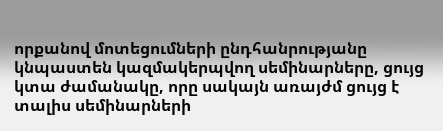որքանով մոտեցումների ընդհանրությանը կնպաստեն կազմակերպվող սեմինարները, ցույց կտա ժամանակը, որը սակայն առայժմ ցույց է տալիս սեմինարների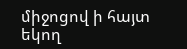միջոցով ի հայտ եկող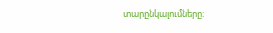տարընկալումները: